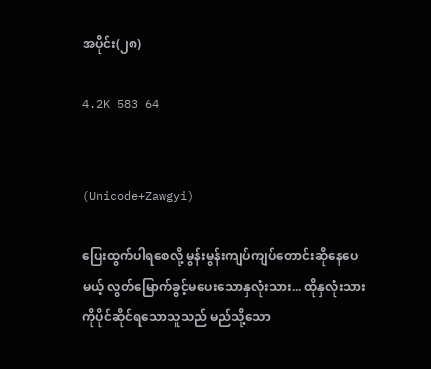အပိုင်း(၂၈)

4.2K 583 64


(Unicode+Zawgyi)

ပြေးထွက်ပါရစေလို့ မွန်းမွန်းကျပ်ကျပ်တောင်းဆိုနေပေမယ့် လွတ်မြောက်ခွင့်မပေးသောနှလုံးသား... ထိုနှလုံးသားကိုပိုင်ဆိုင်ရသောသူသည် မည်သို့သော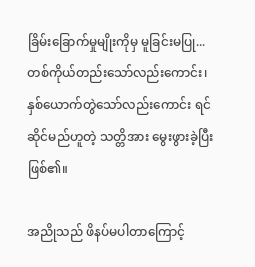ခြိမ်းခြောက်မှုမျိုးကိုမှ မူခြင်းမပြု... တစ်ကိုယ်တည်းသော်လည်းကောင်း၊ နှစ်ယောက်တွဲသော်လည်းကောင်း ရင်ဆိုင်မည်ဟူတဲ့ သတ္တိအား မွေးဖွား‌ခဲ့ပြီးဖြစ်၏။

အညိုသည် ဖိနပ်မပါတာကြောင့်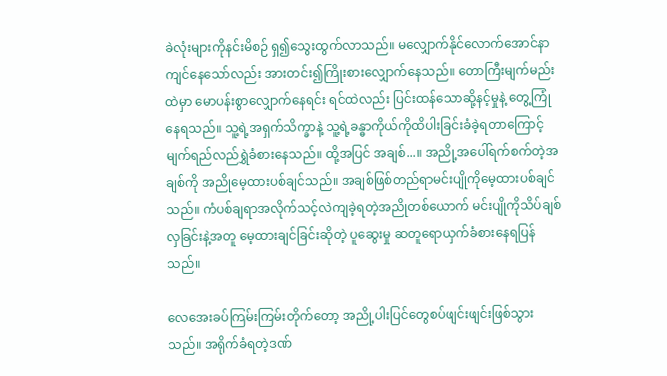ခဲလုံးများကိုနင်းမိစဉ် ရှ၍သွေးထွက်လာသည်။ ‌မလျှောက်နိုင်လောက်အောင်နာကျင်နေသော်လည်း အားတင်း၍ကြိုးစားလျှောက်နေသည်။ တောကြီးမျက်မည်းထဲမှာ မောပန်းစွာလျှောက်နေရင်း ရင်ထဲလည်း ပြင်းထန်သောဆို့နင့်မှုနဲ့ တွေ့ကြုံနေရသည်။ သူ့ရဲ့အရှက်သိက္ခာနဲ့ သူ့ရဲ့ခန္ဓာကိုယ်ကိုထိပါးခြင်းခံခဲ့ရတာကြောင့် မျက်ရည်လည်ရွှဲခံစားနေသည်။ ထို့အပြင် အချစ်...။ အညို့အပေါ်ရက်စက်တဲ့အချစ်ကို အညိုမေ့ထားပစ်ချင်သည်။ အချစ်ဖြစ်တည်ရာမင်းပျိုကိုမေ့ထားပစ်ချင်သည်။ ကံပစ်ချရာအလိုက်သင့်လဲကျခဲ့ရတဲ့အညိုတစ်ယောက် မင်းပျိုကိုသိပ်ချစ်လှခြင်းနဲ့အတူ မေ့ထားချင်ခြင်းဆိုတဲ့ ပူဆွေးမှု ဆတူရောယှက်ခံစားနေရပြန်သည်။

လေအေးခပ်ကြမ်းကြမ်းတိုက်တော့ အညို့ပါးပြင်တွေစပ်ဖျင်းဖျင်းဖြစ်သွားသည်။ အရိုက်ခံရတဲ့ဒဏ်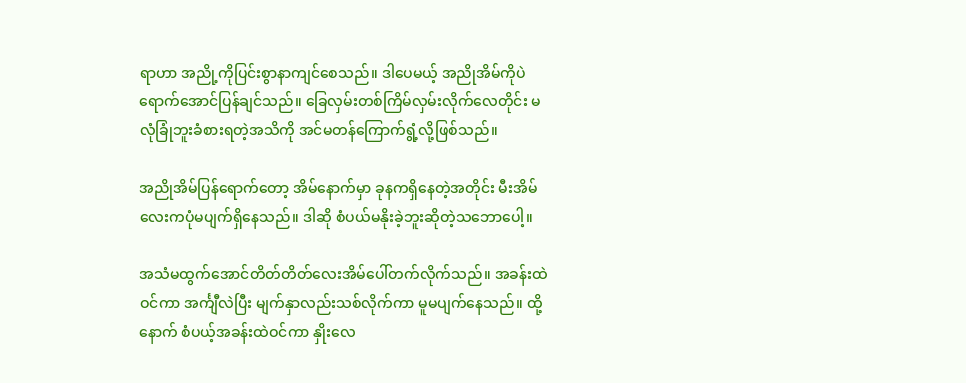ရာဟာ အညို့ကိုပြင်းစွာနာကျင်စေသည်။ ဒါပေမယ့် အညိုအိမ်ကိုပဲရောက်အောင်ပြန်ချင်သည်။ ခြေလှမ်းတစ်ကြိမ်လှမ်းလိုက်လေတိုင်း မလုံခြုံဘူးခံစားရတဲ့အသိကို အင်မတန်ကြောက်ရွံ့လို့ဖြစ်သည်။

အညိုအိမ်ပြန်ရောက်တော့ အိမ်နောက်မှာ ခုနကရှိနေတဲ့အတိုင်း မီးအိမ်လေးကပုံမပျက်ရှိနေသည်။ ဒါဆို စံပယ်မနိုးခဲ့ဘူးဆိုတဲ့သဘောပေါ့။

အသံမထွက်အောင်တိတ်တိတ်လေးအိမ်ပေါ်တက်လိုက်သည်။ အခန်းထဲဝင်ကာ အင်္ကျီလဲပြီး မျက်နှာလည်းသစ်လိုက်ကာ မူမပျက်နေသည်။ ထို့နောက် စံပယ့်အခန်းထဲဝင်ကာ နှိုးလေ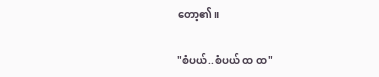တော့၏။

"စံပယ်..စံပယ် ထ ထ"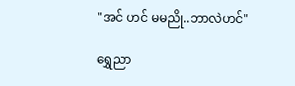"အင် ဟင် မမညို..ဘာလဲဟင်"

ရွှေညာ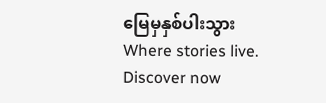မြေမှနှစ်ပါးသွားWhere stories live. Discover now